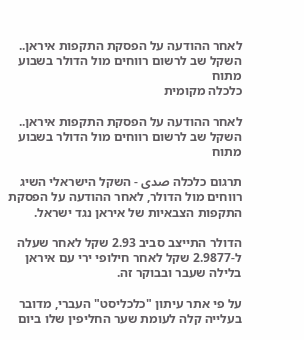לאחר ההודעה על הפסקת התקפות איראן.. השקל שב לרשום רווחים מול הדולר בשבוע מתוח
כלכלה מקומית

לאחר ההודעה על הפסקת התקפות איראן.. השקל שב לרשום רווחים מול הדולר בשבוע מתוח

תרגום כלכלה صدى - השקל הישראלי השיג רווחים מול הדולר, לאחר ההודעה על הפסקת התקפות הצבאיות של איראן נגד ישראל.

הדולר התייצב סביב 2.93 שקל לאחר שעלה ל-2.9877 שקל לאחר חילופי ירי עם איראן בלילה שעבר ובבוקר זה.

על פי אתר עיתון "כלכליסט" העברי, מדובר בעלייה קלה לעומת שער החליפין שלו ביום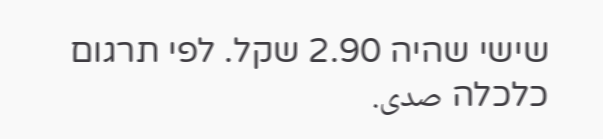שישי שהיה 2.90 שקל. לפי תרגום כלכלה صدى.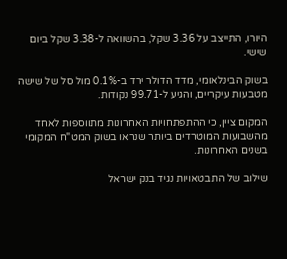היורו, התייצב על 3.36 שקל, בהשוואה ל-3.38 שקל ביום שישי.

בשוק הבינלאומי, מדד הדולר ירד ב-0.1% מול סל של שישה מטבעות עיקריים, והגיע ל-99.71 נקודות.

המקום ציין, כי ההתפתחויות האחרונות מתווספות לאחד מהשבועות המוטרדים ביותר שנראו בשוק המט"ח המקומי בשנים האחרונות.

שילוב של התבטאויות נגיד בנק ישראל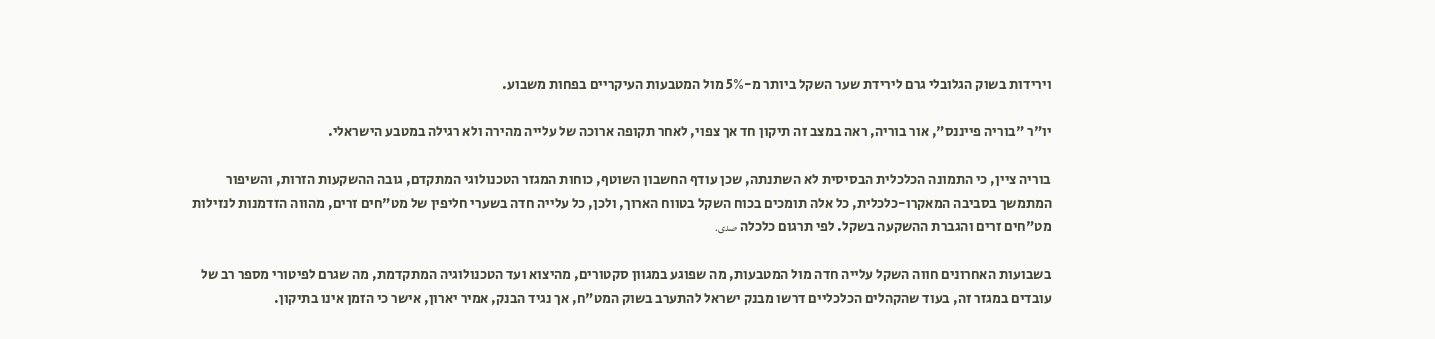וירידות בשוק הגלובלי גרם לירידת שער השקל ביותר מ-5% מול המטבעות העיקריים בפחות משבוע.

יו"ר "בוריה פייננס", אור בוריה, ראה במצב זה תיקון חד אך צפוי, לאחר תקופה ארוכה של עלייה מהירה ולא רגילה במטבע הישראלי.

בוריה ציין, כי התמונה הכלכלית הבסיסית לא השתנתה, שכן עודף החשבון השוטף, כוחות המגזר הטכנולוגי המתקדם, גובה ההשקעות הזרות, והשיפור המתמשך בסביבה המאקרו-כלכלית, כל אלה תומכים בכוח השקל בטווח הארוך, ולכן, כל עלייה חדה בשערי חליפין של מט"חים זרים, מהווה הזדמנות לנזילות מט"חים זרים והגברת ההשקעה בשקל. לפי תרגום כלכלה صدى.

בשבועות האחרונים חווה השקל עלייה חדה מול המטבעות, מה שפוגע במגוון סקטורים, מהיצוא ועד הטכנולוגיה המתקדמת, מה שגרם לפיטורי מספר רב של עובדים במגזר זה, בעוד שהקהלים הכלכליים דרשו מבנק ישראל להתערב בשוק המט"ח, אך נגיד הבנק, אמיר יארון, אישר כי הזמן אינו בתיקון.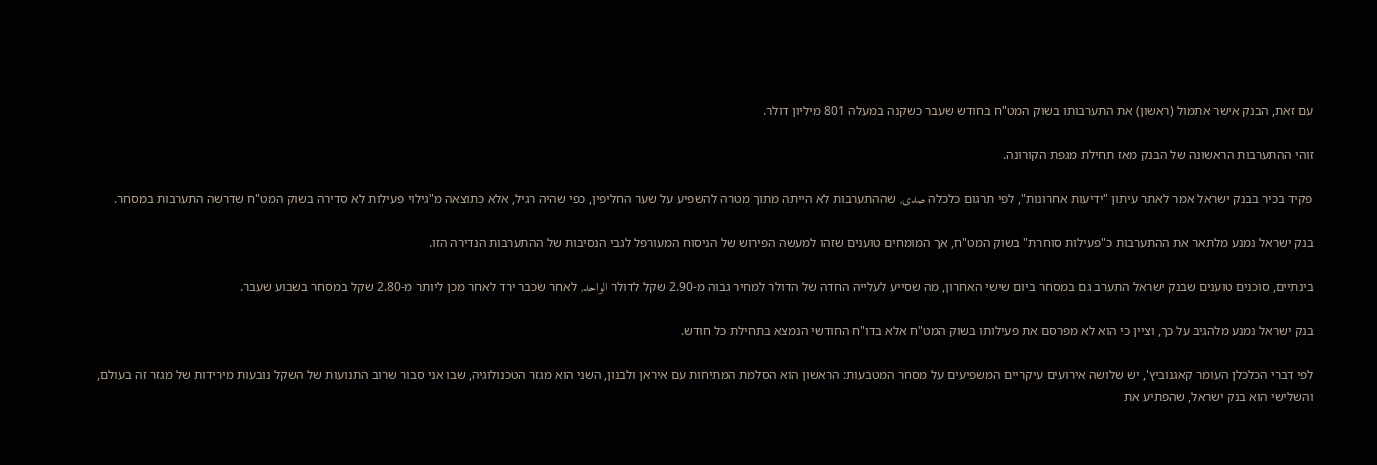עם זאת, הבנק אישר אתמול (ראשון) את התערבותו בשוק המט"ח בחודש שעבר כשקנה במעלה 801 מיליון דולר.

זוהי ההתערבות הראשונה של הבנק מאז תחילת מגפת הקורונה.

פקיד בכיר בבנק ישראל אמר לאתר עיתון "ידיעות אחרונות", לפי תרגום כלכלה صدى, שההתערבות לא הייתה מתוך מטרה להשפיע על שער החליפין, כפי שהיה רגיל, אלא כתוצאה מ"גילוי פעילות לא סדירה בשוק המט"ח שדרשה התערבות במסחר.

בנק ישראל נמנע מלתאר את ההתערבות כ"פעילות סוחרת" בשוק המט"ח, אך המומחים טוענים שזהו למעשה הפירוש של הניסוח המעורפל לגבי הנסיבות של ההתערבות הנדירה הזו.

בינתיים, סוכנים טוענים שבנק ישראל התערב גם במסחר ביום שישי האחרון, מה שסייע לעלייה החדה של הדולר למחיר גבוה מ-2.90 שקל לדולר الواحد, לאחר שכבר ירד לאחר מכן ליותר מ-2.80 שקל במסחר בשבוע שעבר.

בנק ישראל נמנע מלהגיב על כך, וציין כי הוא לא מפרסם את פעילותו בשוק המט"ח אלא בדו"ח החודשי הנמצא בתחילת כל חודש.

לפי דברי הכלכלן העומר קאגנוביץ', יש שלושה אירועים עיקריים המשפיעים על מסחר המטבעות: הראשון הוא הסלמת המתיחות עם איראן ולבנון, השני הוא מגזר הטכנולוגיה, שבו אני סבור שרוב התנועות של השקל נובעות מירידות של מגזר זה בעולם, והשלישי הוא בנק ישראל, שהפתיע את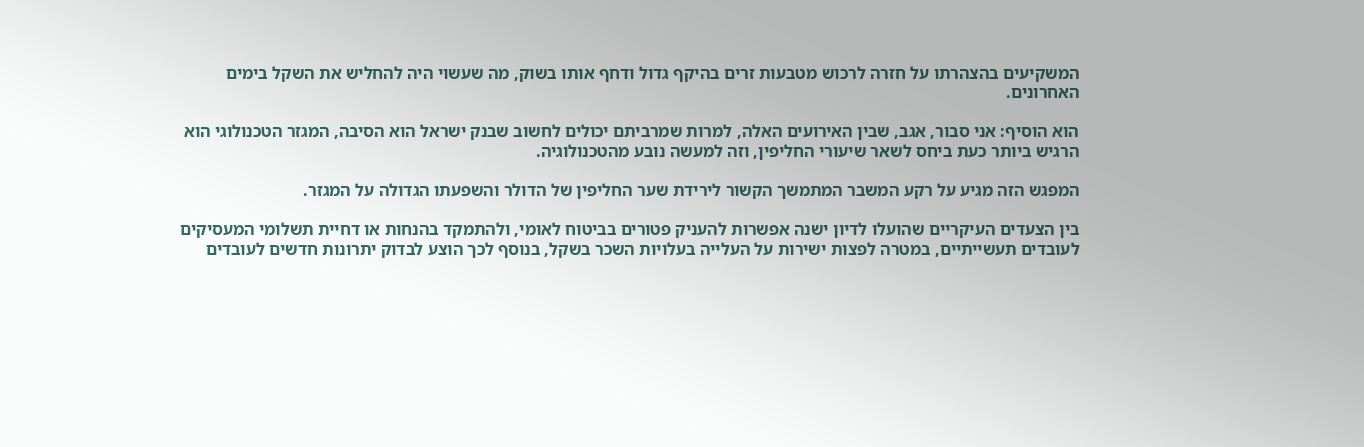המשקיעים בהצהרתו על חזרה לרכוש מטבעות זרים בהיקף גדול ודחף אותו בשוק, מה שעשוי היה להחליש את השקל בימים האחרונים.

הוא הוסיף: אני סבור, אגב, שבין האירועים האלה, למרות שמרביתם יכולים לחשוב שבנק ישראל הוא הסיבה, המגזר הטכנולוגי הוא הרגיש ביותר כעת ביחס לשאר שיעורי החליפין, וזה למעשה נובע מהטכנולוגיה.

המפגש הזה מגיע על רקע המשבר המתמשך הקשור לירידת שער החליפין של הדולר והשפעתו הגדולה על המגזר.

בין הצעדים העיקריים שהועלו לדיון ישנה אפשרות להעניק פטורים בביטוח לאומי, ולהתמקד בהנחות או דחיית תשלומי המעסיקים לעובדים תעשייתיים, במטרה לפצות ישירות על העלייה בעלויות השכר בשקל, בנוסף לכך הוצע לבדוק יתרונות חדשים לעובדים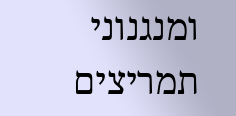ומנגנוני תמריצים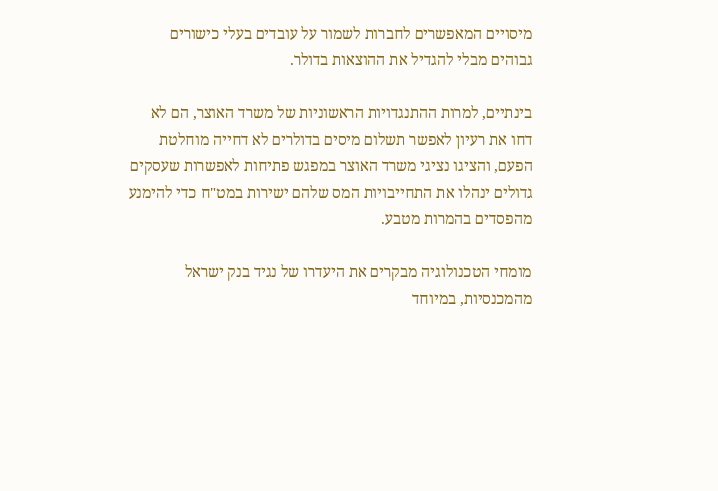מיסויים המאפשרים לחברות לשמור על עובדים בעלי כישורים גבוהים מבלי להגדיל את ההוצאות בדולר.

בינתיים, למרות ההתנגדויות הראשוניות של משרד האוצר, הם לא דחו את רעיון לאפשר תשלום מיסים בדולרים לא דחייה מוחלטת הפעם, והציגו נציגי משרד האוצר במפגש פתיחות לאפשרות שעסקים גדולים ינהלו את התחייבויות המס שלהם ישירות במט"ח כדי להימנע מהפסדים בהמרות מטבע.

מומחי הטכנולוגיה מבקרים את היעדרו של נגיד בנק ישראל מהמכנסיות, במיוחד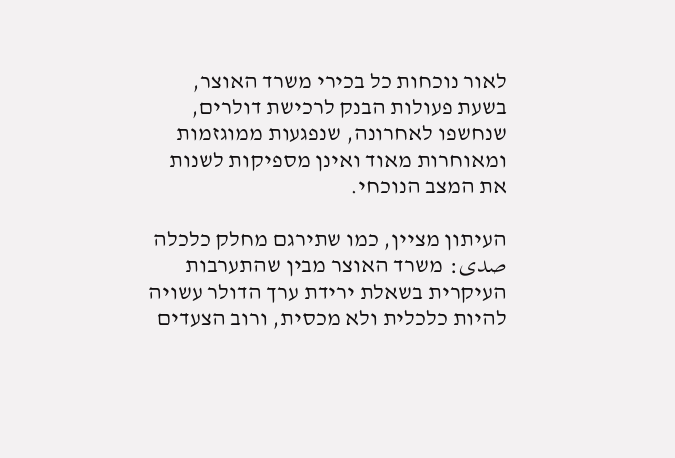לאור נוכחות כל בכירי משרד האוצר, בשעת פעולות הבנק לרכישת דולרים, שנחשפו לאחרונה, שנפגעות ממוגזמות ומאוחרות מאוד ואינן מספיקות לשנות את המצב הנוכחי.

העיתון מציין, כמו שתירגם מחלק כלכלה صدى: משרד האוצר מבין שהתערבות העיקרית בשאלת ירידת ערך הדולר עשויה להיות כלכלית ולא מכסית, ורוב הצעדים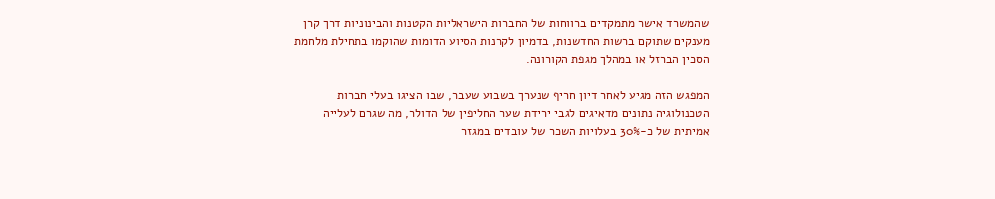שהמשרד אישר מתמקדים ברווחות של החברות הישראליות הקטנות והבינוניות דרך קרן מענקים שתוקם ברשות החדשנות, בדמיון לקרנות הסיוע הדומות שהוקמו בתחילת מלחמת הסכין הברזל או במהלך מגפת הקורונה.

המפגש הזה מגיע לאחר דיון חריף שנערך בשבוע שעבר, שבו הציגו בעלי חברות הטכנולוגיה נתונים מדאיגים לגבי ירידת שער החליפין של הדולר, מה שגרם לעלייה אמיתית של כ-30% בעלויות השכר של עובדים במגזר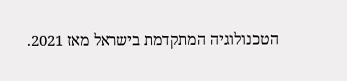הטכנולוגיה המתקדמת בישראל מאז 2021.